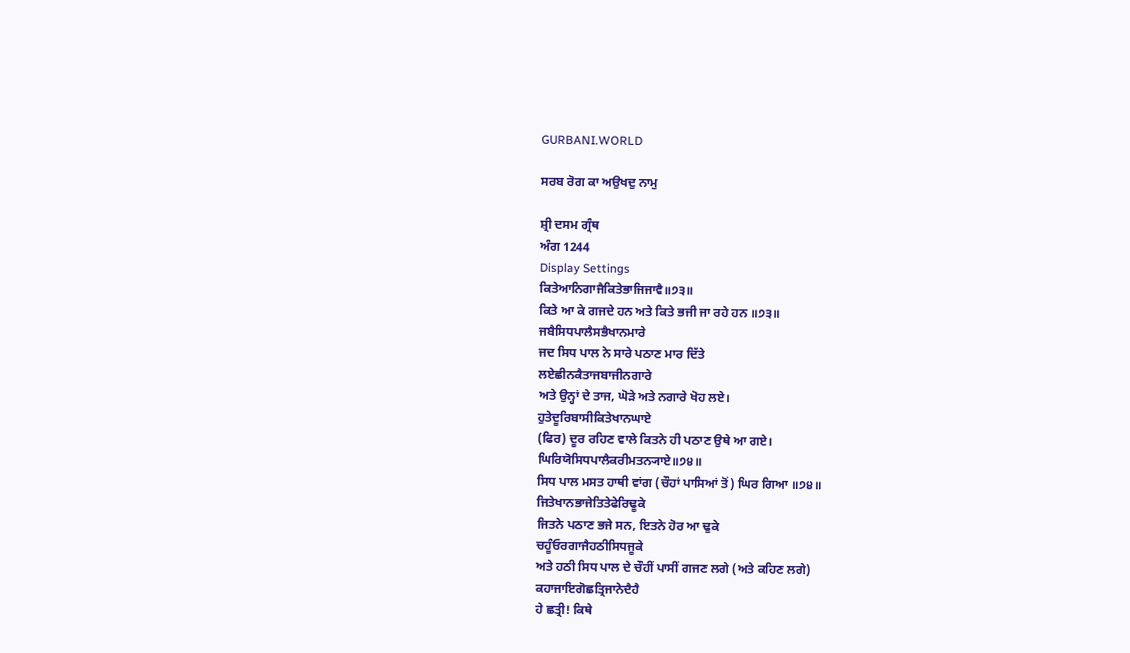GURBANI.WORLD

ਸਰਬ ਰੋਗ ਕਾ ਅਉਖਦੁ ਨਾਮੁ

ਸ਼੍ਰੀ ਦਸਮ ਗ੍ਰੰਥ
ਅੰਗ 1244
Display Settings
ਕਿਤੇਆਨਿਗਾਜੈਕਿਤੇਭਾਜਿਜਾਵੈ॥੭੩॥
ਕਿਤੇ ਆ ਕੇ ਗਜਦੇ ਹਨ ਅਤੇ ਕਿਤੇ ਭਜੀ ਜਾ ਰਹੇ ਹਨ ॥੭੩॥
ਜਬੈਸਿਧਪਾਲੈਸਭੈਖਾਨਮਾਰੇ
ਜਦ ਸਿਧ ਪਾਲ ਨੇ ਸਾਰੇ ਪਠਾਣ ਮਾਰ ਦਿੱਤੇ
ਲਏਛੀਨਕੈਤਾਜਬਾਜੀਨਗਾਰੇ
ਅਤੇ ਉਨ੍ਹਾਂ ਦੇ ਤਾਜ, ਘੋੜੇ ਅਤੇ ਨਗਾਰੇ ਖੋਹ ਲਏ।
ਹੁਤੇਦੂਰਿਬਾਸੀਕਿਤੇਖਾਨਘਾਏ
(ਫਿਰ) ਦੂਰ ਰਹਿਣ ਵਾਲੇ ਕਿਤਨੇ ਹੀ ਪਠਾਣ ਉਥੇ ਆ ਗਏ।
ਘਿਰਿਯੋਸਿਧਪਾਲੈਕਰੀਮਤਨ੍ਯਾਏ॥੭੪॥
ਸਿਧ ਪਾਲ ਮਸਤ ਹਾਥੀ ਵਾਂਗ (ਚੌਹਾਂ ਪਾਸਿਆਂ ਤੋਂ) ਘਿਰ ਗਿਆ ॥੭੪॥
ਜਿਤੇਖਾਨਭਾਜੇਤਿਤੇਫੇਰਿਢੂਕੇ
ਜਿਤਨੇ ਪਠਾਣ ਭਜੇ ਸਨ, ਇਤਨੇ ਹੋਰ ਆ ਢੁਕੇ
ਚਹੂੰਓਰਗਾਜੈਹਠੀਸਿਧਜੂਕੇ
ਅਤੇ ਹਠੀ ਸਿਧ ਪਾਲ ਦੇ ਚੌਹੀਂ ਪਾਸੀਂ ਗਜਣ ਲਗੇ (ਅਤੇ ਕਹਿਣ ਲਗੇ)
ਕਹਾਜਾਇਗੋਛਤ੍ਰਿਜਾਨੇਦੈਹੈ
ਹੇ ਛਤ੍ਰੀ! ਕਿਥੇ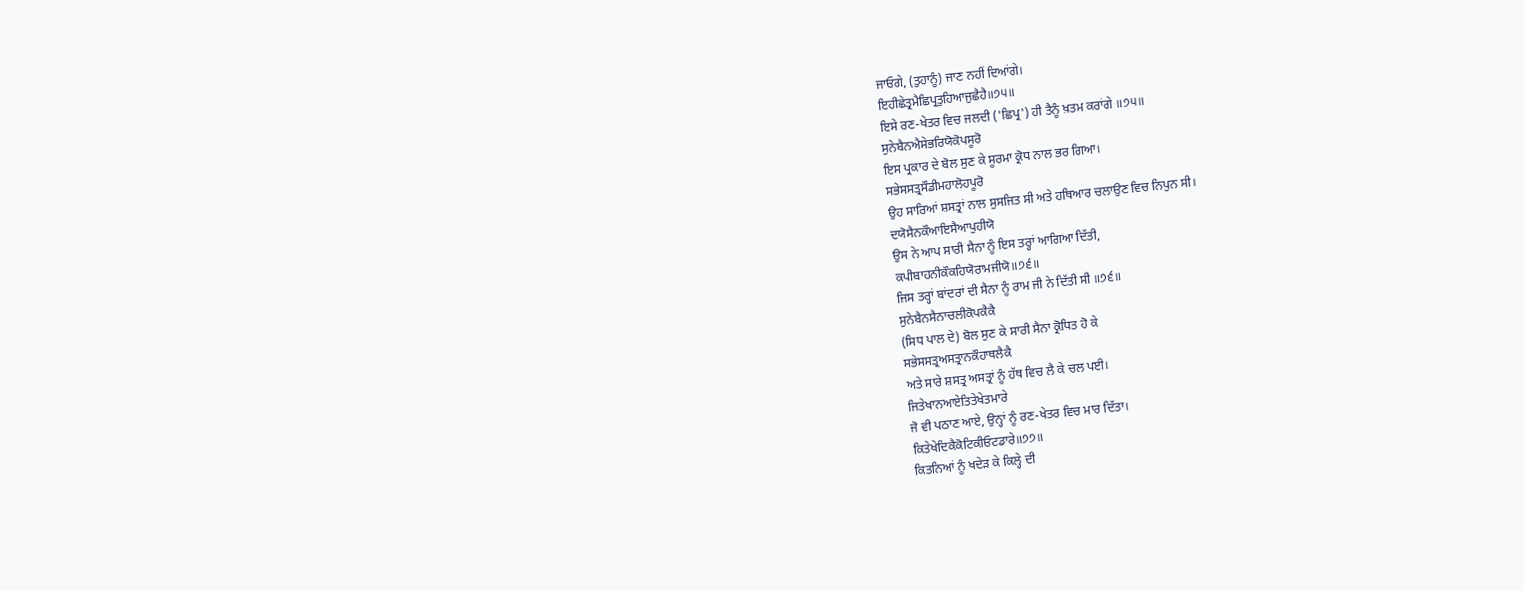ਜਾਓਗੇ, (ਤੁਹਾਨੂੰ) ਜਾਣ ਨਹੀਂ ਦਿਆਂਗੇ।
ਇਹੀਛੇਤ੍ਰਮੈਛਿਪ੍ਰਤੁਹਿਆਜੁਛੈਹੈ॥੭੫॥
ਇਸੇ ਰਣ-ਖੇਤਰ ਵਿਚ ਜਲਦੀ ('ਛਿਪ੍ਰ') ਹੀ ਤੈਨੂੰ ਖ਼ਤਮ ਕਰਾਂਗੇ ॥੭੫॥
ਸੁਨੇਬੈਨਐਸੇਭਰਿਯੋਕੋਪਸੂਰੋ
ਇਸ ਪ੍ਰਕਾਰ ਦੇ ਬੋਲ ਸੁਣ ਕੇ ਸੂਰਮਾ ਕ੍ਰੋਧ ਨਾਲ ਭਰ ਗਿਆ।
ਸਭੇਸਸਤ੍ਰਸੌਡੀਮਹਾਲੋਹਪੂਰੋ
ਉਹ ਸਾਰਿਆਂ ਸ਼ਸਤ੍ਰਾਂ ਨਾਲ ਸੁਸਜਿਤ ਸੀ ਅਤੇ ਹਥਿਆਰ ਚਲਾਉਣ ਵਿਚ ਨਿਪੁਨ ਸੀ।
ਦਯੋਸੈਨਕੌਆਇਸੈਆਪੁਹੀਯੋ
ਉਸ ਨੇ ਆਪ ਸਾਰੀ ਸੈਨਾ ਨੂੰ ਇਸ ਤਰ੍ਹਾਂ ਆਗਿਆ ਦਿੱਤੀ,
ਕਪੀਬਾਹਨੀਕੌਕਹਿਯੋਰਾਮਜੀਯੋ॥੭੬॥
ਜਿਸ ਤਰ੍ਹਾਂ ਬਾਂਦਰਾਂ ਦੀ ਸੈਨਾ ਨੂੰ ਰਾਮ ਜੀ ਨੇ ਦਿੱਤੀ ਸੀ ॥੭੬॥
ਸੁਨੇਬੈਨਸੈਨਾਚਲੀਕੋਪਕੈਕੈ
(ਸਿਧ ਪਾਲ ਦੇ) ਬੋਲ ਸੁਣ ਕੇ ਸਾਰੀ ਸੈਨਾ ਕ੍ਰੋਧਿਤ ਹੋ ਕੇ
ਸਭੇਸਸਤ੍ਰਅਸਤ੍ਰਾਨਕੌਹਾਥਲੈਕੈ
ਅਤੇ ਸਾਰੇ ਸ਼ਸਤ੍ਰ ਅਸਤ੍ਰਾਂ ਨੂੰ ਹੱਥ ਵਿਚ ਲੈ ਕੇ ਚਲ ਪਈ।
ਜਿਤੇਖਾਨਆਏਤਿਤੇਖੇਤਮਾਰੇ
ਜੋ ਵੀ ਪਠਾਣ ਆਏ, ਉਨ੍ਹਾਂ ਨੂੰ ਰਣ-ਖੇਤਰ ਵਿਚ ਮਾਰ ਦਿੱਤਾ।
ਕਿਤੇਖੇਦਿਕੈਕੋਟਿਕੀਓਟਡਾਰੇ॥੭੭॥
ਕਿਤਨਿਆਂ ਨੂੰ ਖਦੇੜ ਕੇ ਕਿਲ੍ਹੇ ਦੀ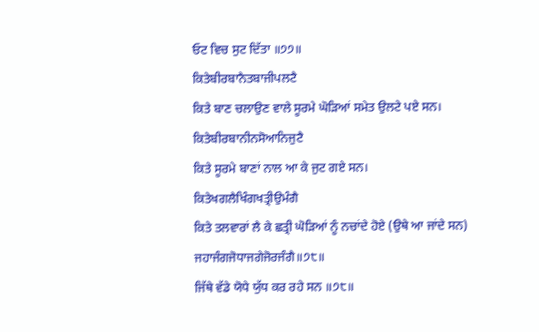ਓਟ ਵਿਚ ਸੁਟ ਦਿੱਤਾ ॥੭੭॥
ਕਿਤੇਬੀਰਬਾਨੈਤਬਾਜੀਪਲਟੈ
ਕਿਤੇ ਬਾਣ ਚਲਾਉਣ ਵਾਲੇ ਸੂਰਮੇ ਘੋੜਿਆਂ ਸਮੇਤ ਉਲਟੇ ਪਏ ਸਨ।
ਕਿਤੇਬੀਰਬਾਨੀਨਸੋਆਨਿਜੁਟੈ
ਕਿਤੇ ਸੂਰਮੇ ਬਾਣਾਂ ਨਾਲ ਆ ਕੇ ਜੁਟ ਗਏ ਸਨ।
ਕਿਤੇਖਗਲੈਖਿੰਗਖਤ੍ਰੀਉਮੰਗੈ
ਕਿਤੇ ਤਲਵਾਰਾਂ ਲੈ ਕੇ ਛਤ੍ਰੀ ਘੋੜਿਆਂ ਨੂੰ ਨਚਾਂਦੇ ਹੋਏ (ਉਥੇ ਆ ਜਾਂਦੇ ਸਨ)
ਜਹਾਜੰਗਜੋਧਾਜਗੇਜੋਰਜੰਗੈ॥੭੮॥
ਜਿੱਥੇ ਵੱਡੇ ਯੋਧੇ ਯੁੱਧ ਕਰ ਰਹੇ ਸਨ ॥੭੮॥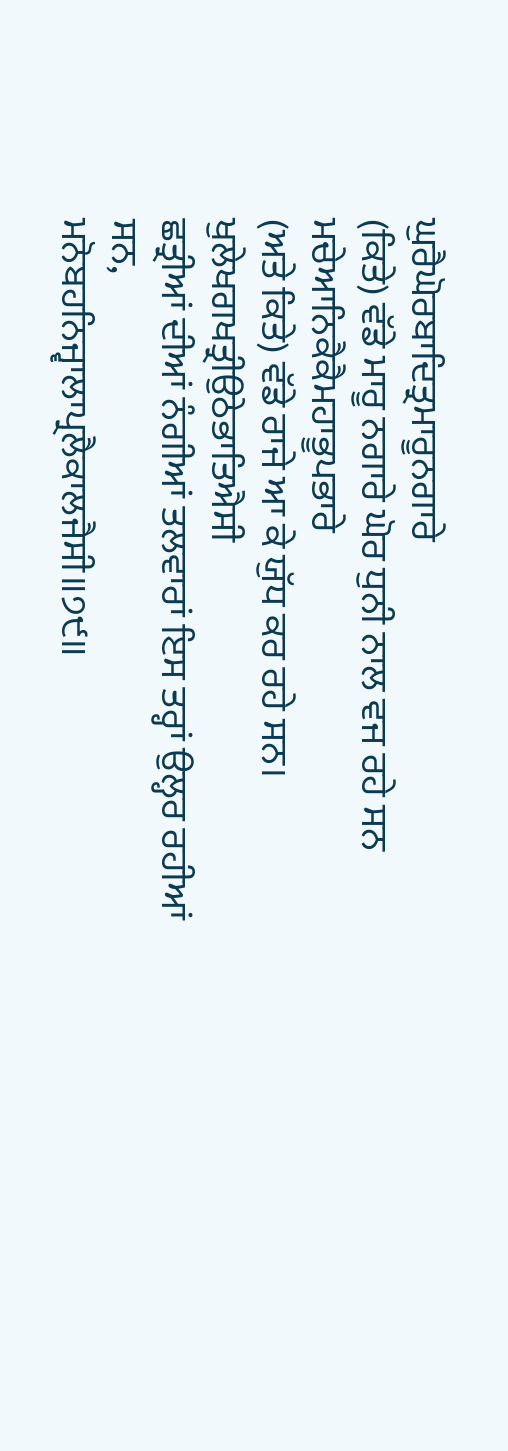ਘੁਰੈਘੋਰਬਾਦਿਤ੍ਰਮਾਰੂਨਗਾਰੇ
(ਕਿਤੇ) ਵੱਡੇ ਮਾਰੂ ਨਗਾਰੇ ਘੋਰ ਧੁਨੀ ਨਾਲ ਵਜ ਰਹੇ ਸਨ
ਮਚੇਆਨਿਕੈਕੈਮਹਾਭੂਪਭਾਰੇ
(ਅਤੇ ਕਿਤੇ) ਵੱਡੇ ਰਾਜੇ ਆ ਕੇ ਯੁੱਧ ਕਰ ਰਹੇ ਸਨ।
ਖੁਲੇਖਗਖਤ੍ਰੀਉਠੇਭਾਤਿਐਸੀ
ਛਤ੍ਰੀਆਂ ਦੀਆਂ ਨੰਗੀਆਂ ਤਲਵਾਰਾਂ ਇਸ ਤਰ੍ਹਾਂ ਉਲ੍ਹਰ ਰਹੀਆਂ ਸਨ,
ਮਨੋਬਹਨਿਜ੍ਵਾਲਾਪ੍ਰਲੈਕਾਲਜੈਸੀ॥੭੯॥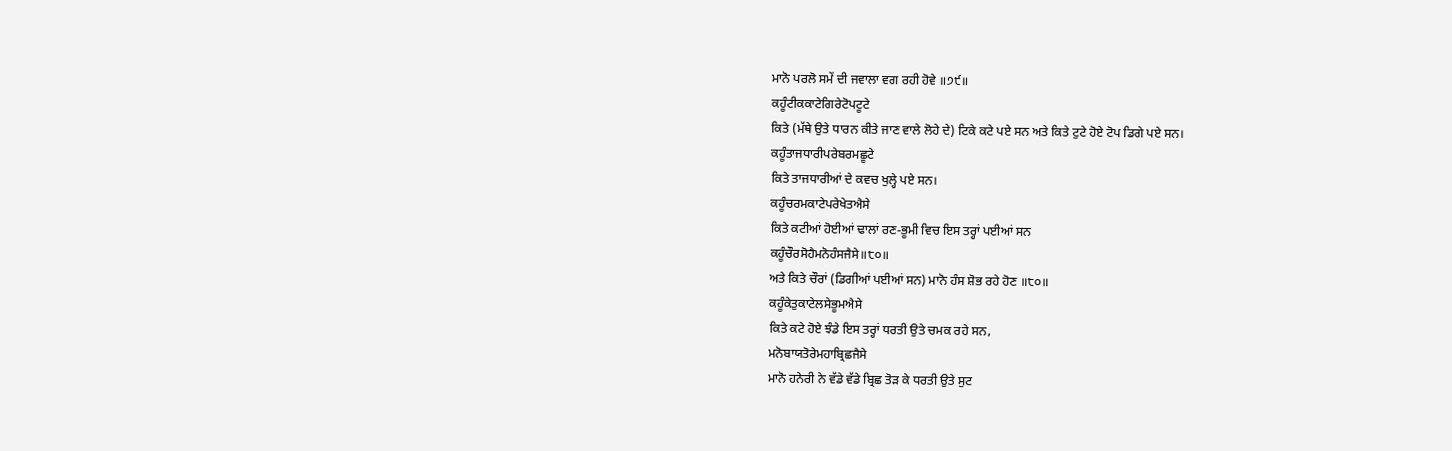ਮਾਨੋ ਪਰਲੋ ਸਮੇਂ ਦੀ ਜਵਾਲਾ ਵਗ ਰਹੀ ਹੋਵੇ ॥੭੯॥
ਕਹੂੰਟੀਕਕਾਟੇਗਿਰੇਟੋਪਟੂਟੇ
ਕਿਤੇ (ਮੱਥੇ ਉਤੇ ਧਾਰਨ ਕੀਤੇ ਜਾਣ ਵਾਲੇ ਲੋਹੇ ਦੇ) ਟਿਕੇ ਕਟੇ ਪਏ ਸਨ ਅਤੇ ਕਿਤੇ ਟੁਟੇ ਹੋਏ ਟੋਪ ਡਿਗੇ ਪਏ ਸਨ।
ਕਹੂੰਤਾਜਧਾਰੀਪਰੇਬਰਮਛੂਟੇ
ਕਿਤੇ ਤਾਜਧਾਰੀਆਂ ਦੇ ਕਵਚ ਖੁਲ੍ਹੇ ਪਏ ਸਨ।
ਕਹੂੰਚਰਮਕਾਟੇਪਰੇਖੇਤਐਸੇ
ਕਿਤੇ ਕਟੀਆਂ ਹੋਈਆਂ ਢਾਲਾਂ ਰਣ-ਭੂਮੀ ਵਿਚ ਇਸ ਤਰ੍ਹਾਂ ਪਈਆਂ ਸਨ
ਕਹੂੰਚੌਰਸੋਹੈਮਨੋਹੰਸਜੈਸੇ॥੮੦॥
ਅਤੇ ਕਿਤੇ ਚੌਰਾਂ (ਡਿਗੀਆਂ ਪਈਆਂ ਸਨ) ਮਾਨੋ ਹੰਸ ਸ਼ੋਭ ਰਹੇ ਹੋਣ ॥੮੦॥
ਕਹੂੰਕੇਤੁਕਾਟੇਲਸੇਭੂਮਐਸੇ
ਕਿਤੇ ਕਟੇ ਹੋਏ ਝੰਡੇ ਇਸ ਤਰ੍ਹਾਂ ਧਰਤੀ ਉਤੇ ਚਮਕ ਰਹੇ ਸਨ,
ਮਨੋਬਾਯਤੋਰੇਮਹਾਬ੍ਰਿਛਜੈਸੇ
ਮਾਨੋ ਹਨੇਰੀ ਨੇ ਵੱਡੇ ਵੱਡੇ ਬ੍ਰਿਛ ਤੋੜ ਕੇ ਧਰਤੀ ਉਤੇ ਸੁਟ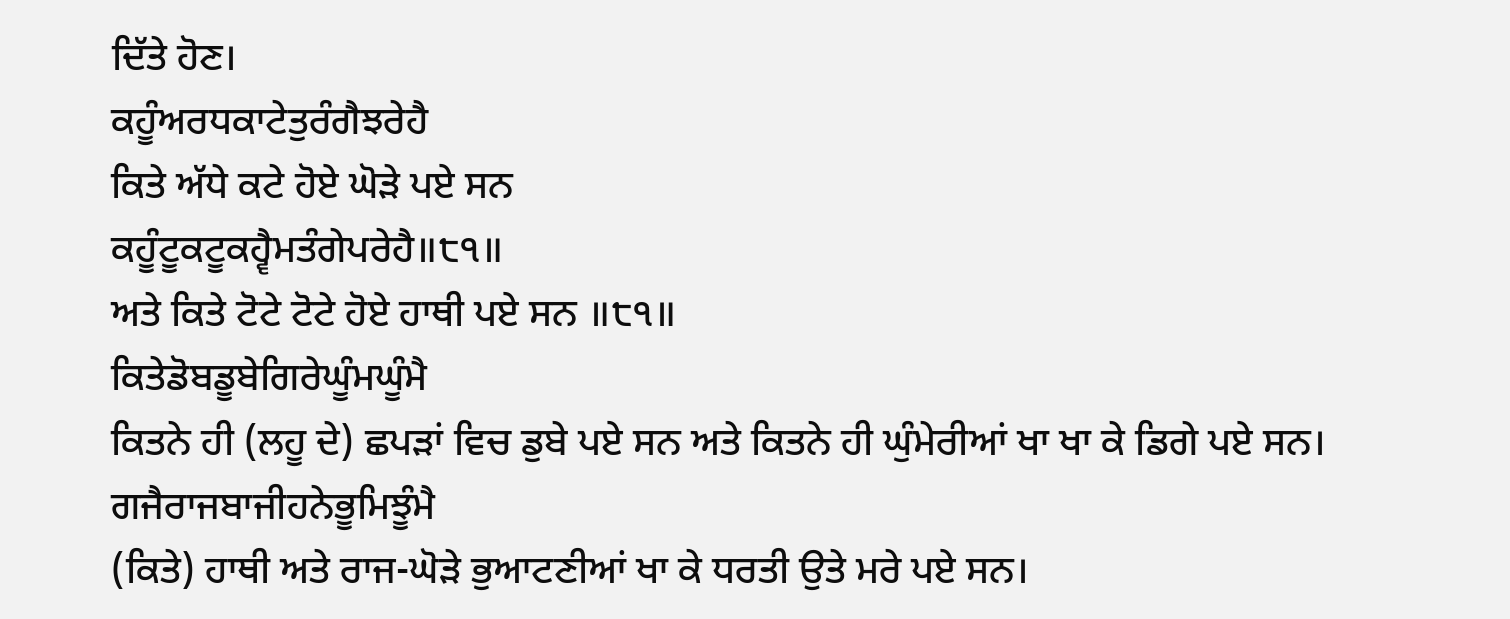ਦਿੱਤੇ ਹੋਣ।
ਕਹੂੰਅਰਧਕਾਟੇਤੁਰੰਗੈਝਰੇਹੈ
ਕਿਤੇ ਅੱਧੇ ਕਟੇ ਹੋਏ ਘੋੜੇ ਪਏ ਸਨ
ਕਹੂੰਟੂਕਟੂਕਹ੍ਵੈਮਤੰਗੇਪਰੇਹੈ॥੮੧॥
ਅਤੇ ਕਿਤੇ ਟੋਟੇ ਟੋਟੇ ਹੋਏ ਹਾਥੀ ਪਏ ਸਨ ॥੮੧॥
ਕਿਤੇਡੋਬਡੂਬੇਗਿਰੇਘੂੰਮਘੂੰਮੈ
ਕਿਤਨੇ ਹੀ (ਲਹੂ ਦੇ) ਛਪੜਾਂ ਵਿਚ ਡੁਬੇ ਪਏ ਸਨ ਅਤੇ ਕਿਤਨੇ ਹੀ ਘੁੰਮੇਰੀਆਂ ਖਾ ਖਾ ਕੇ ਡਿਗੇ ਪਏ ਸਨ।
ਗਜੈਰਾਜਬਾਜੀਹਨੇਭੂਮਿਝੂੰਮੈ
(ਕਿਤੇ) ਹਾਥੀ ਅਤੇ ਰਾਜ-ਘੋੜੇ ਭੁਆਟਣੀਆਂ ਖਾ ਕੇ ਧਰਤੀ ਉਤੇ ਮਰੇ ਪਏ ਸਨ।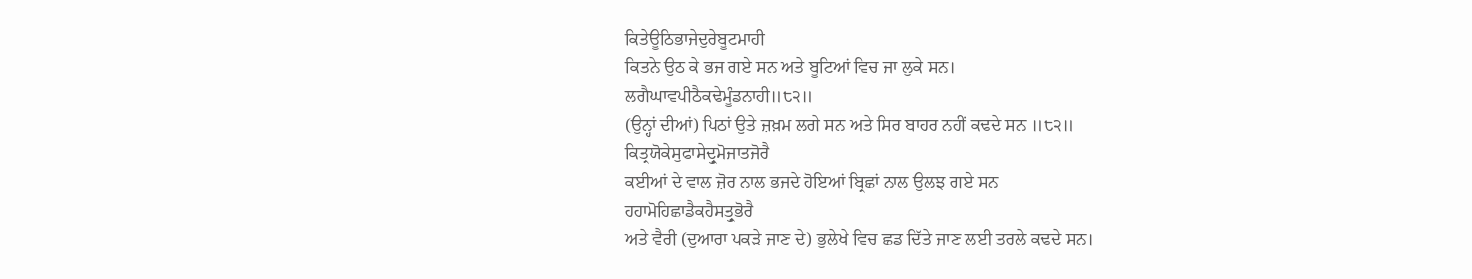ਕਿਤੇਊਠਿਭਾਜੇਦੁਰੇਬੂਟਮਾਹੀ
ਕਿਤਨੇ ਉਠ ਕੇ ਭਜ ਗਏ ਸਨ ਅਤੇ ਬੂਟਿਆਂ ਵਿਚ ਜਾ ਲੁਕੇ ਸਨ।
ਲਗੈਘਾਵਪੀਠੈਕਢੇਮੂੰਡਨਾਹੀ॥੮੨॥
(ਉਨ੍ਹਾਂ ਦੀਆਂ) ਪਿਠਾਂ ਉਤੇ ਜ਼ਖ਼ਮ ਲਗੇ ਸਨ ਅਤੇ ਸਿਰ ਬਾਹਰ ਨਹੀਂ ਕਢਦੇ ਸਨ ॥੮੨॥
ਕਿਤ੍ਰਯੋਕੇਸੁਫਾਸੇਦ੍ਰੁਮੋਜਾਤਜੋਰੈ
ਕਈਆਂ ਦੇ ਵਾਲ ਜ਼ੋਰ ਨਾਲ ਭਜਦੇ ਹੋਇਆਂ ਬ੍ਰਿਛਾਂ ਨਾਲ ਉਲਝ ਗਏ ਸਨ
ਹਹਾਮੋਹਿਛਾਡੈਕਹੈਸਤ੍ਰੁਭੋਰੈ
ਅਤੇ ਵੈਰੀ (ਦੁਆਰਾ ਪਕੜੇ ਜਾਣ ਦੇ) ਭੁਲੇਖੇ ਵਿਚ ਛਡ ਦਿੱਤੇ ਜਾਣ ਲਈ ਤਰਲੇ ਕਢਦੇ ਸਨ।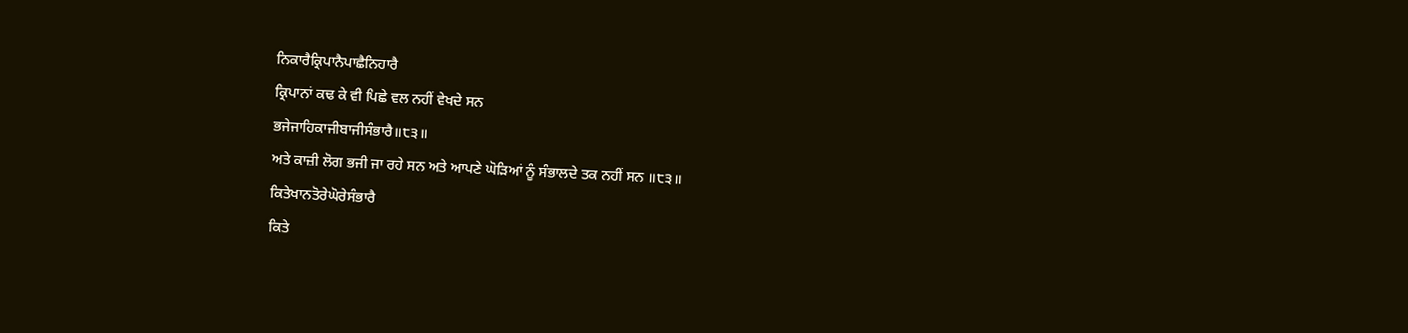ਨਿਕਾਰੈਕ੍ਰਿਪਾਨੈਪਾਛੈਨਿਹਾਰੈ
ਕ੍ਰਿਪਾਨਾਂ ਕਢ ਕੇ ਵੀ ਪਿਛੇ ਵਲ ਨਹੀਂ ਵੇਖਦੇ ਸਨ
ਭਜੇਜਾਹਿਕਾਜੀਬਾਜੀਸੰਭਾਰੈ॥੮੩॥
ਅਤੇ ਕਾਜ਼ੀ ਲੋਗ ਭਜੀ ਜਾ ਰਹੇ ਸਨ ਅਤੇ ਆਪਣੇ ਘੋੜਿਆਂ ਨੂੰ ਸੰਭਾਲਦੇ ਤਕ ਨਹੀਂ ਸਨ ॥੮੩॥
ਕਿਤੇਖਾਨਤੋਰੇਘੋਰੇਸੰਭਾਰੈ
ਕਿਤੇ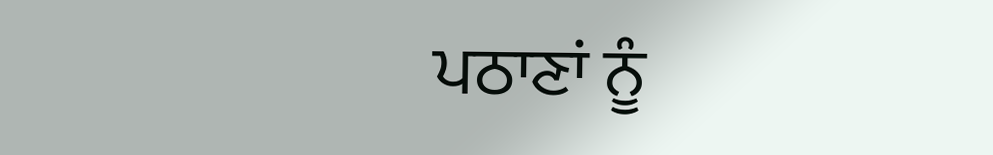ਪਠਾਣਾਂ ਨੂੰ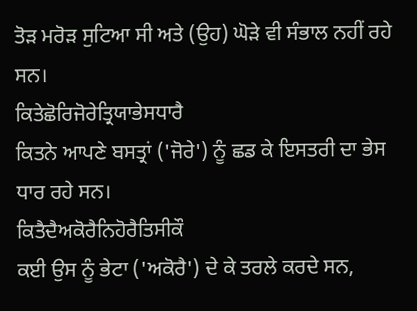ਤੋੜ ਮਰੋੜ ਸੁਟਿਆ ਸੀ ਅਤੇ (ਉਹ) ਘੋੜੇ ਵੀ ਸੰਭਾਲ ਨਹੀਂ ਰਹੇ ਸਨ।
ਕਿਤੇਛੋਰਿਜੋਰੇਤ੍ਰਿਯਾਭੇਸਧਾਰੈ
ਕਿਤਨੇ ਆਪਣੇ ਬਸਤ੍ਰਾਂ ('ਜੋਰੇ') ਨੂੰ ਛਡ ਕੇ ਇਸਤਰੀ ਦਾ ਭੇਸ ਧਾਰ ਰਹੇ ਸਨ।
ਕਿਤੈਦੈਅਕੋਰੈਨਿਹੋਰੈਤਿਸੀਕੌ
ਕਈ ਉਸ ਨੂੰ ਭੇਟਾ ('ਅਕੋਰੈ') ਦੇ ਕੇ ਤਰਲੇ ਕਰਦੇ ਸਨ,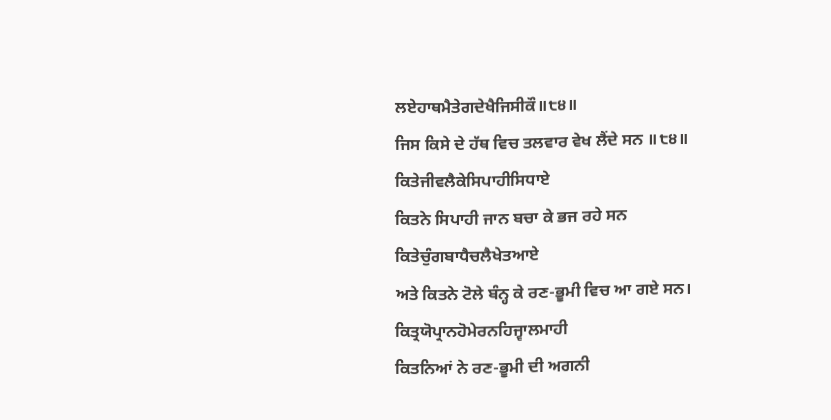ਲਏਹਾਥਮੈਤੇਗਦੇਖੈਜਿਸੀਕੌ॥੮੪॥
ਜਿਸ ਕਿਸੇ ਦੇ ਹੱਥ ਵਿਚ ਤਲਵਾਰ ਵੇਖ ਲੈਂਦੇ ਸਨ ॥੮੪॥
ਕਿਤੇਜੀਵਲੈਕੇਸਿਪਾਹੀਸਿਧਾਏ
ਕਿਤਨੇ ਸਿਪਾਹੀ ਜਾਨ ਬਚਾ ਕੇ ਭਜ ਰਹੇ ਸਨ
ਕਿਤੇਚੁੰਗਬਾਧੈਚਲੈਖੇਤਆਏ
ਅਤੇ ਕਿਤਨੇ ਟੋਲੇ ਬੰਨ੍ਹ ਕੇ ਰਣ-ਭੂਮੀ ਵਿਚ ਆ ਗਏ ਸਨ।
ਕਿਤ੍ਰਯੋਪ੍ਰਾਨਹੋਮੇਰਨਹਿਜ੍ਵਾਲਮਾਹੀ
ਕਿਤਨਿਆਂ ਨੇ ਰਣ-ਭੂਮੀ ਦੀ ਅਗਨੀ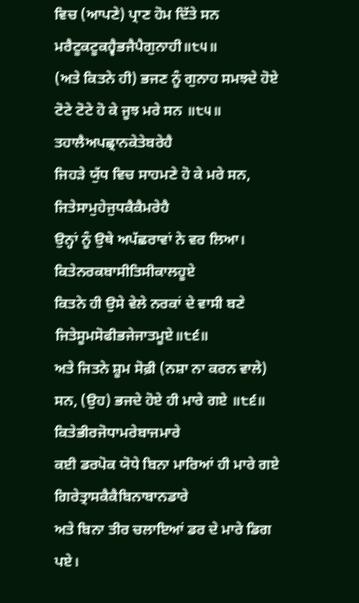ਵਿਚ (ਆਪਣੇ) ਪ੍ਰਾਣ ਹੋਮ ਦਿੱਤੇ ਸਨ
ਮਰੈਟੂਕਟੂਕਹ੍ਵੈਭਜੈਪੈਗੁਨਾਹੀ॥੮੫॥
(ਅਤੇ ਕਿਤਨੇ ਹੀ) ਭਜਣ ਨੂੰ ਗੁਨਾਹ ਸਮਝਦੇ ਹੋਏ ਟੋਟੇ ਟੋਟੇ ਹੋ ਕੇ ਜੂਝ ਮਰੇ ਸਨ ॥੮੫॥
ਤਹਾਲੈਅਪਛ੍ਰਾਨਕੇਤੇਬਰੇਹੈ
ਜਿਹੜੇ ਯੁੱਧ ਵਿਚ ਸਾਹਮਣੇ ਹੋ ਕੇ ਮਰੇ ਸਨ,
ਜਿਤੇਸਾਮੁਹੇਜੁਧਕੈਕੈਮਰੇਹੈ
ਉਨ੍ਹਾਂ ਨੂੰ ਉਥੇ ਅਪੱਛਰਾਵਾਂ ਨੇ ਵਰ ਲਿਆ।
ਕਿਤੇਨਰਕਬਾਸੀਤਿਸੀਕਾਲਹੂਏ
ਕਿਤਨੇ ਹੀ ਉਸੇ ਵੇਲੇ ਨਰਕਾਂ ਦੇ ਵਾਸੀ ਬਣੇ
ਜਿਤੇਸੂਮਸੋਫੀਭਜੇਜਾਤਮੂਏ॥੮੬॥
ਅਤੇ ਜਿਤਨੇ ਸ਼ੂਮ ਸੋਫ਼ੀ (ਨਸ਼ਾ ਨਾ ਕਰਨ ਵਾਲੇ) ਸਨ, (ਉਹ) ਭਜਦੇ ਹੋਏ ਹੀ ਮਾਰੇ ਗਏ ॥੮੬॥
ਕਿਤੇਭੀਰਜੋਧਾਮਰੇਬਾਜਮਾਰੇ
ਕਈ ਡਰਪੋਕ ਯੋਧੇ ਬਿਨਾ ਮਾਰਿਆਂ ਹੀ ਮਾਰੇ ਗਏ
ਗਿਰੇਤ੍ਰਾਸਕੈਕੈਬਿਨਾਬਾਨਡਾਰੇ
ਅਤੇ ਬਿਨਾ ਤੀਰ ਚਲਾਇਆਂ ਡਰ ਦੇ ਮਾਰੇ ਡਿਗ ਪਏ।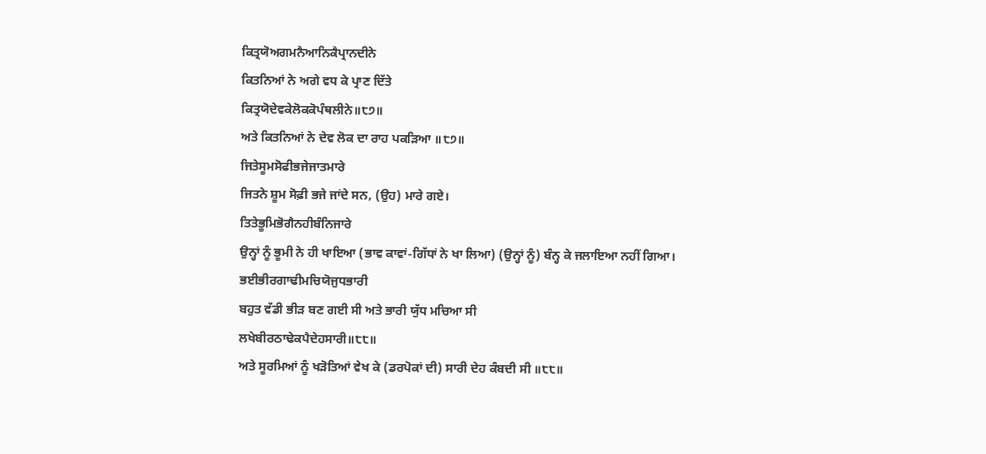ਕਿਤ੍ਰਯੋਅਗਮਨੈਆਨਿਕੈਪ੍ਰਾਨਦੀਨੇ
ਕਿਤਨਿਆਂ ਨੇ ਅਗੇ ਵਧ ਕੇ ਪ੍ਰਾਣ ਦਿੱਤੇ
ਕਿਤ੍ਰਯੋਦੇਵਕੇਲੋਕਕੋਪੰਥਲੀਨੇ॥੮੭॥
ਅਤੇ ਕਿਤਨਿਆਂ ਨੇ ਦੇਵ ਲੋਕ ਦਾ ਰਾਹ ਪਕੜਿਆ ॥੮੭॥
ਜਿਤੇਸੂਮਸੋਫੀਭਜੇਜਾਤਮਾਰੇ
ਜਿਤਨੇ ਸ਼ੂਮ ਸੋਫ਼ੀ ਭਜੇ ਜਾਂਦੇ ਸਨ, (ਉਹ) ਮਾਰੇ ਗਏ।
ਤਿਤੇਭੂਮਿਭੋਗੈਨਹੀਬੰਨਿਜਾਰੇ
ਉਨ੍ਹਾਂ ਨੂੰ ਭੂਮੀ ਨੇ ਹੀ ਖਾਇਆ (ਭਾਵ ਕਾਵਾਂ-ਗਿੱਧਾਂ ਨੇ ਖਾ ਲਿਆ) (ਉਨ੍ਹਾਂ ਨੂੰ) ਬੰਨ੍ਹ ਕੇ ਜਲਾਇਆ ਨਹੀਂ ਗਿਆ।
ਭਈਭੀਰਗਾਢੀਮਚਿਯੋਜੁਧਭਾਰੀ
ਬਹੁਤ ਵੱਡੀ ਭੀੜ ਬਣ ਗਈ ਸੀ ਅਤੇ ਭਾਰੀ ਯੁੱਧ ਮਚਿਆ ਸੀ
ਲਖੇਬੀਰਠਾਢੇਕਪੈਦੇਹਸਾਰੀ॥੮੮॥
ਅਤੇ ਸੂਰਮਿਆਂ ਨੂੰ ਖੜੋਤਿਆਂ ਵੇਖ ਕੇ (ਡਰਪੋਕਾਂ ਦੀ) ਸਾਰੀ ਦੇਹ ਕੰਬਦੀ ਸੀ ॥੮੮॥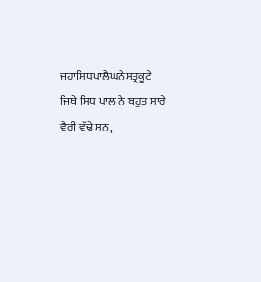ਜਹਾਸਿਧਪਾਲੈਘਨੇਸਤ੍ਰਕੂਟੇ
ਜਿਥੇ ਸਿਧ ਪਾਲ ਨੇ ਬਹੁਤ ਸਾਰੇ ਵੈਰੀ ਵੱਢੇ ਸਨ,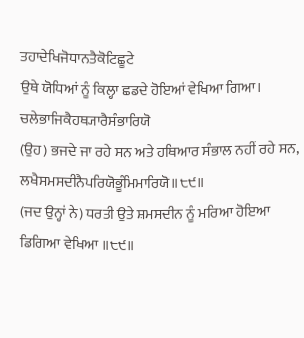ਤਹਾਦੇਖਿਜੋਧਾਨਤੈਕੋਟਿਛੂਟੇ
ਉਥੇ ਯੋਧਿਆਂ ਨੂੰ ਕਿਲ੍ਹਾ ਛਡਦੇ ਹੋਇਆਂ ਵੇਖਿਆ ਗਿਆ।
ਚਲੇਭਾਜਿਕੈਹਥ੍ਯਾਰੈਸੰਭਾਰਿਯੋ
(ਉਹ) ਭਜਦੇ ਜਾ ਰਹੇ ਸਨ ਅਤੇ ਹਥਿਆਰ ਸੰਭਾਲ ਨਹੀਂ ਰਹੇ ਸਨ,
ਲਖੈਸਮਸਦੀਨੈਪਰਿਯੋਭੂੰਮਿਮਾਰਿਯੋ॥੮੯॥
(ਜਦ ਉਨ੍ਹਾਂ ਨੇ) ਧਰਤੀ ਉਤੇ ਸ਼ਮਸਦੀਨ ਨੂੰ ਮਰਿਆ ਹੋਇਆ ਡਿਗਿਆ ਵੇਖਿਆ ॥੮੯॥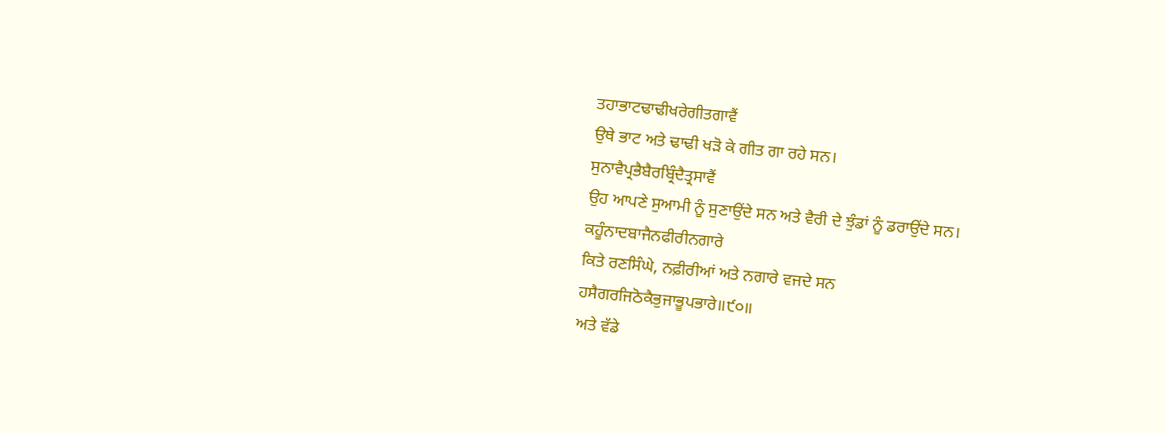ਤਹਾਭਾਟਢਾਢੀਖਰੇਗੀਤਗਾਵੈਂ
ਉਥੇ ਭਾਟ ਅਤੇ ਢਾਢੀ ਖੜੋ ਕੇ ਗੀਤ ਗਾ ਰਹੇ ਸਨ।
ਸੁਨਾਵੈਪ੍ਰਭੈਬੈਰਬ੍ਰਿੰਦੈਤ੍ਰਸਾਵੈਂ
ਉਹ ਆਪਣੇ ਸੁਆਮੀ ਨੂੰ ਸੁਣਾਉਂਦੇ ਸਨ ਅਤੇ ਵੈਰੀ ਦੇ ਝੁੰਡਾਂ ਨੂੰ ਡਰਾਉਂਦੇ ਸਨ।
ਕਹੂੰਨਾਦਬਾਜੈਨਫੀਰੀਨਗਾਰੇ
ਕਿਤੇ ਰਣਸਿੰਘੇ, ਨਫ਼ੀਰੀਆਂ ਅਤੇ ਨਗਾਰੇ ਵਜਦੇ ਸਨ
ਹਸੈਗਰਜਿਠੋਕੈਭੁਜਾਭੂਪਭਾਰੇ॥੯੦॥
ਅਤੇ ਵੱਡੇ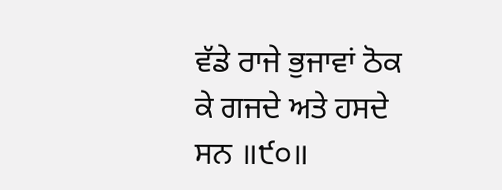ਵੱਡੇ ਰਾਜੇ ਭੁਜਾਵਾਂ ਠੋਕ ਕੇ ਗਜਦੇ ਅਤੇ ਹਸਦੇ ਸਨ ॥੯੦॥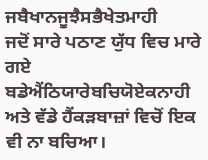ਜਬੈਖਾਨਜੂਝੈਸਭੈਖੇਤਮਾਹੀ
ਜਦੋਂ ਸਾਰੇ ਪਠਾਣ ਯੁੱਧ ਵਿਚ ਮਾਰੇ ਗਏ
ਬਡੇਐਂਠਿਯਾਰੇਬਚਿਯੋਏਕਨਾਹੀ
ਅਤੇ ਵੱਡੇ ਹੈਂਕੜਬਾਜ਼ਾਂ ਵਿਚੋਂ ਇਕ ਵੀ ਨਾ ਬਚਿਆ।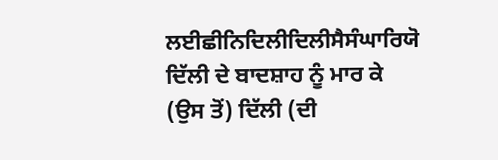ਲਈਛੀਨਿਦਿਲੀਦਿਲੀਸੈਸੰਘਾਰਿਯੋ
ਦਿੱਲੀ ਦੇ ਬਾਦਸ਼ਾਹ ਨੂੰ ਮਾਰ ਕੇ (ਉਸ ਤੋਂ) ਦਿੱਲੀ (ਦੀ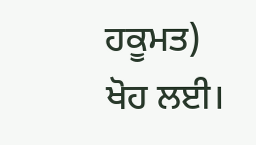ਹਕੂਮਤ) ਖੋਹ ਲਈ।